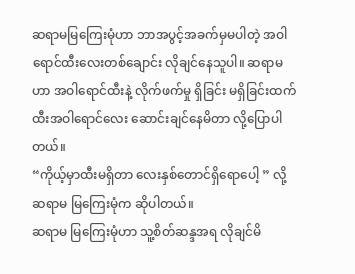ဆရာမမြကြေးမုံဟာ ဘာအပွင့်အခက်မှမပါတဲ့ အဝါရောင်ထီးလေးတစ်ချောင်း လိုချင်နေသူပါ။ ဆရာမဟာ အဝါရောင်ထီးနဲ့ လိုက်ဖက်မှု ရှိခြင်း မရှိခြင်းထက် ထီးအဝါရောင်လေး ဆောင်းချင်နေမိတာ လို့ပြောပါတယ်။
“ကိုယ့်မှာထီးမရှိတာ လေးနှစ်တောင်ရှိရောပေါ့ ” လို့ ဆရာမ မြကြေးမုံက ဆိုပါတယ်။
ဆရာမ မြကြေးမုံဟာ သူ့စိတ်ဆန္ဒအရ လိုချင်မိ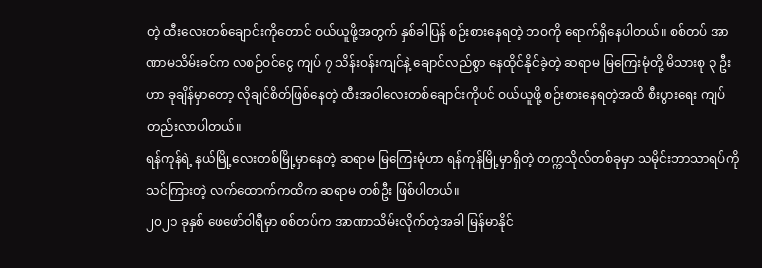တဲ့ ထီးလေးတစ်ချောင်းကိုတောင် ဝယ်ယူဖို့အတွက် နှစ်ခါပြန် စဉ်းစားနေရတဲ့ ဘဝကို ရောက်ရှိနေပါတယ်။ စစ်တပ် အာဏာမသိမ်းခင်က လစဉ်ဝင်ငွေ ကျပ် ၇ သိန်းဝန်းကျင်နဲ့ ချောင်လည်စွာ နေထိုင်နိုင်ခဲ့တဲ့ ဆရာမ မြကြေးမုံတို့ မိသားစု ၃ ဦးဟာ ခုချိန်မှာတော့ လိုချင်စိတ်ဖြစ်နေတဲ့ ထီးအဝါလေးတစ်ချောင်းကိုပင် ဝယ်ယူဖို့ စဉ်းစားနေရတဲ့အထိ စီးပွားရေး ကျပ်တည်းလာပါတယ်။
ရန်ကုန်ရဲ့ နယ်မြို့လေးတစ်မြို့မှာနေတဲ့ ဆရာမ မြကြေးမုံဟာ ရန်ကုန်မြို့မှာရှိတဲ့ တက္ကသိုလ်တစ်ခုမှာ သမိုင်းဘာသာရပ်ကို သင်ကြားတဲ့ လက်ထောက်ကထိက ဆရာမ တစ်ဦး ဖြစ်ပါတယ်။
၂၀၂၁ ခုနှစ် ဖေဖော်ဝါရီမှာ စစ်တပ်က အာဏာသိမ်းလိုက်တဲ့အခါ မြန်မာနိုင်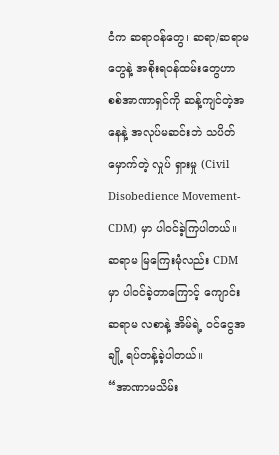ငံက ဆရာဝန်တွေ၊ ဆရာ/ဆရာမတွေနဲ့ အစိုးရဝန်ထမ်းတွေဟာ စစ်အာဏာရှင်ကို ဆန့်ကျင်တဲ့အနေနဲ့ အလုပ်မဆင်းဘဲ သပိတ်မှောက်တဲ့ လှုပ် ရှားမှု (Civil Disobedience Movement- CDM) မှာ ပါဝင်ခဲ့ကြပါတယ်။
ဆရာမ မြကြေးမုံလည်း CDM မှာ ပါဝင်ခဲ့တာကြောင့် ကျောင်းဆရာမ လစာနဲ့ အိမ်ရဲ့ ဝင်ငွေအချို့ ရပ်တန့်ခဲ့ပါတယ်။
“အာဏာမသိမ်း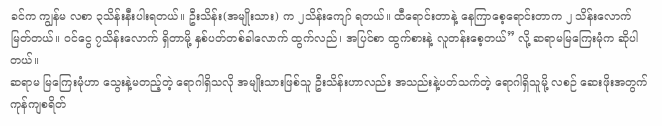ခင်က ကျွန်မ လစာ ၃သိန်းနီးပါးရတယ်။ ဦးသိန်း(အမျိုးသား) က ၂သိန်းကျော် ရတယ်။ ထီရောင်းတာနဲ့ နေကြာစေ့ရောင်းတာက ၂ သိန်းလောက်မြတ်တယ်။ ဝင်ငွေ ၇သိန်းလောက် ရှိတာမို့ နှစ်ပတ်တစ်ခါလောက် ထွက်လည်၊ အပြင်စာ ထွက်စားနဲ့ လူတန်းစေ့တယ်” လို့ ဆရာမမြကြေးမုံက ဆိုပါတယ်။
ဆရာမ မြကြေးမုံဟာ သွေးနဲ့မတည့်တဲ့ ရောဂါရှိသလို အမျိုးသားဖြစ်သူ ဦးသိန်းဟာလည်း အသည်းနဲ့ပတ်သက်တဲ့ ရောဂါရှိသူမို့ လစဉ် ဆေးဖိုးအတွက် ကုန်ကျစရိတ်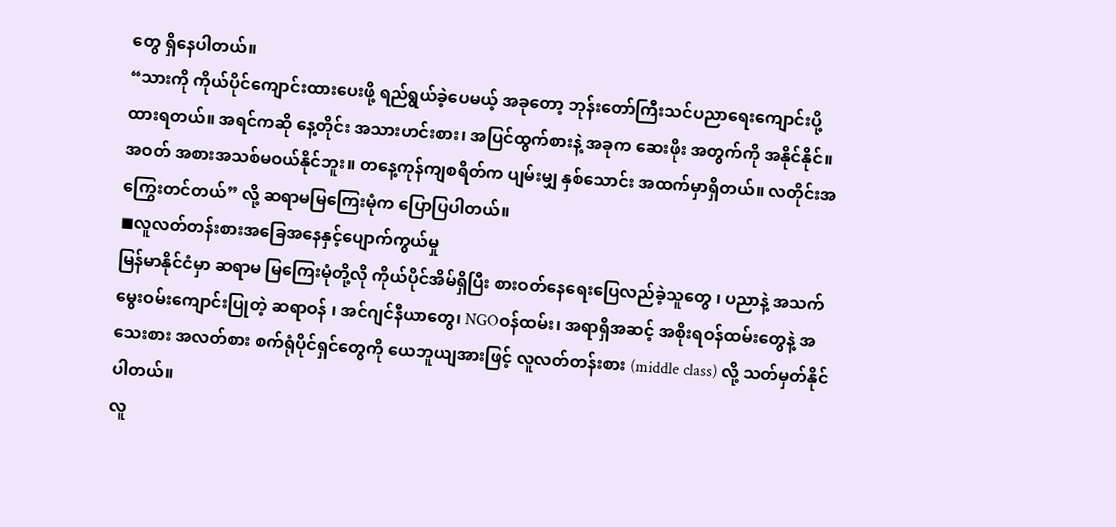တွေ ရှိနေပါတယ်။
“သားကို ကိုယ်ပိုင်ကျောင်းထားပေးဖို့ ရည်ရွယ်ခဲ့ပေမယ့် အခုတော့ ဘုန်းတော်ကြီးသင်ပညာရေးကျောင်းပို့ ထားရတယ်။ အရင်ကဆို နေ့တိုင်း အသားဟင်းစား၊ အပြင်ထွက်စားနဲ့ အခုက ဆေးဖိုး အတွက်ကို အနိုင်နိုင်။ အဝတ် အစားအသစ်မဝယ်နိုင်ဘူး။ တနေ့ကုန်ကျစရိတ်က ပျမ်းမျှ နှစ်သောင်း အထက်မှာရှိတယ်။ လတိုင်းအကြွေးတင်တယ်” လို့ ဆရာမမြကြေးမုံက ပြောပြပါတယ်။
◼လူလတ်တန်းစားအခြေအနေနှင့်ပျောက်ကွယ်မှု
မြန်မာနိုင်ငံမှာ ဆရာမ မြကြေးမုံတို့လို ကိုယ်ပိုင်အိမ်ရှိပြီး စားဝတ်နေရေးပြေလည်ခဲ့သူတွေ ၊ ပညာနဲ့ အသက် မွေးဝမ်းကျောင်းပြုတဲ့ ဆရာဝန် ၊ အင်ဂျင်နီယာတွေ၊ NGOဝန်ထမ်း၊ အရာရှိအဆင့် အစိုးရဝန်ထမ်းတွေနဲ့ အသေးစား အလတ်စား စက်ရုံပိုင်ရှင်တွေကို ယေဘူယျအားဖြင့် လူလတ်တန်းစား (middle class) လို့ သတ်မှတ်နိုင်ပါတယ်။
လူ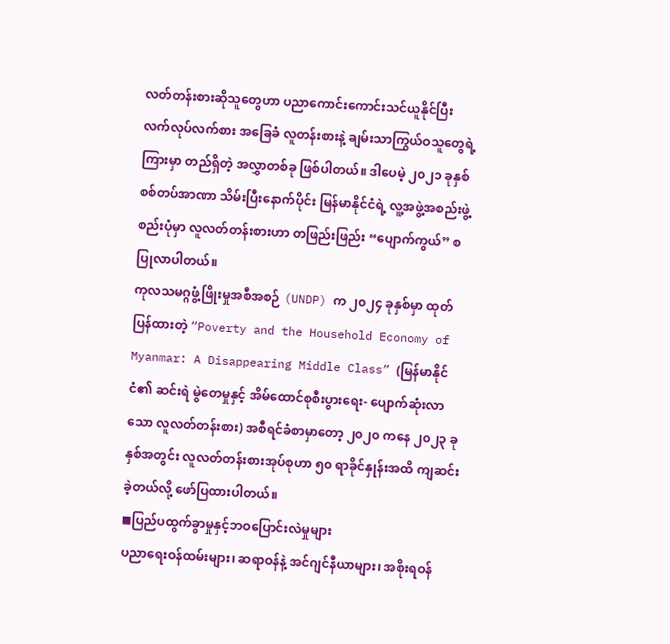လတ်တန်းစားဆိုသူတွေဟာ ပညာကောင်းကောင်းသင်ယူနိုင်ပြီး လက်လုပ်လက်စား အခြေခံ လူတန်းစားနဲ့ ချမ်းသာကြွယ်ဝသူတွေရဲ့ကြားမှာ တည်ရှိတဲ့ အလွှာတစ်ခု ဖြစ်ပါတယ်။ ဒါပေမဲ့ ၂၀၂၁ ခုနှစ် စစ်တပ်အာဏာ သိမ်းပြီးနောက်ပိုင်း မြန်မာနိုင်ငံရဲ့ လူ့အဖွဲ့အစည်းဖွဲ့စည်းပုံမှာ လူလတ်တန်းစားဟာ တဖြည်းဖြည်း “ပျောက်ကွယ်” စပြုလာပါတယ်။
ကုလသမဂ္ဂဖွံ့ဖြိုးမှုအစီအစဉ် (UNDP) က ၂၀၂၄ ခုနှစ်မှာ ထုတ်ပြန်ထားတဲ့ “Poverty and the Household Economy of Myanmar: A Disappearing Middle Class” (မြန်မာနိုင်ငံ၏ ဆင်းရဲ မွဲတေမှုနှင့် အိမ်ထောင်စုစီးပွားရေး- ပျောက်ဆုံးလာသော လူလတ်တန်းစား) အစီရင်ခံစာမှာတော့ ၂၀၂၀ ကနေ ၂၀၂၃ ခုနှစ်အတွင်း လူလတ်တန်းစားအုပ်စုဟာ ၅၀ ရာခိုင်နှုန်းအထိ ကျဆင်းခဲ့တယ်လို့ ဖော်ပြထားပါတယ်။
◼ပြည်ပထွက်ခွာမှုနှင့်ဘဝပြောင်းလဲမှုများ
ပညာရေးဝန်ထမ်းများ၊ ဆရာဝန်နဲ့ အင်ဂျင်နီယာများ၊ အစိုးရဝန်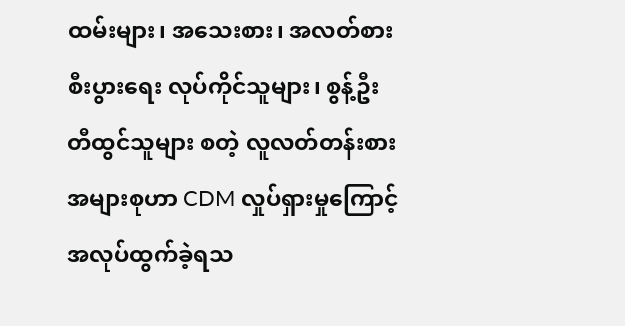ထမ်းများ၊ အသေးစား၊ အလတ်စား စီးပွားရေး လုပ်ကိုင်သူများ၊ စွန့်ဦးတီထွင်သူများ စတဲ့ လူလတ်တန်းစားအများစုဟာ CDM လှုပ်ရှားမှုကြောင့် အလုပ်ထွက်ခဲ့ရသ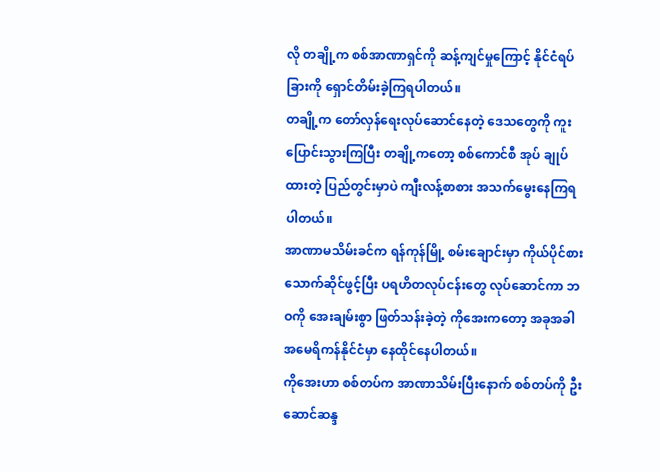လို တချို့က စစ်အာဏာရှင်ကို ဆန့်ကျင်မှုကြောင့် နိုင်ငံရပ်ခြားကို ရှောင်တိမ်းခဲ့ကြရပါတယ်။
တချို့က တော်လှန်ရေးလုပ်ဆောင်နေတဲ့ ဒေသတွေကို ကူးပြောင်းသွားကြပြီး တချို့ကတော့ စစ်ကောင်စီ အုပ် ချုပ်ထားတဲ့ ပြည်တွင်းမှာပဲ ကျီးလန့်စာစား အသက်မွေးနေကြရပါတယ်။
အာဏာမသိမ်းခင်က ရန်ကုန်မြို့ စမ်းချောင်းမှာ ကိုယ်ပိုင်စားသောက်ဆိုင်ဖွင့်ပြီး ပရဟိတလုပ်ငန်းတွေ လုပ်ဆောင်ကာ ဘဝကို အေးချမ်းစွာ ဖြတ်သန်းခဲ့တဲ့ ကိုအေးကတော့ အခုအခါ အမေရိကန်နိုင်ငံမှာ နေထိုင်နေပါတယ်။
ကိုအေးဟာ စစ်တပ်က အာဏာသိမ်းပြီးနောက် စစ်တပ်ကို ဦးဆောင်ဆန္ဒ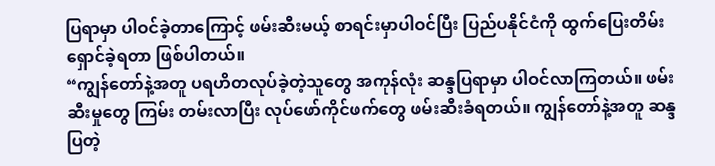ပြရာမှာ ပါဝင်ခဲ့တာကြောင့် ဖမ်းဆီးမယ့် စာရင်းမှာပါဝင်ပြီး ပြည်ပနိုင်ငံကို ထွက်ပြေးတိမ်းရှောင်ခဲ့ရတာ ဖြစ်ပါတယ်။
“ကျွန်တော်နဲ့အတူ ပရဟိတလုပ်ခဲ့တဲ့သူတွေ အကုန်လုံး ဆန္ဒပြရာမှာ ပါဝင်လာကြတယ်။ ဖမ်းဆီးမှုတွေ ကြမ်း တမ်းလာပြီး လုပ်ဖော်ကိုင်ဖက်တွေ ဖမ်းဆီးခံရတယ်။ ကျွန်တော်နဲ့အတူ ဆန္ဒပြတဲ့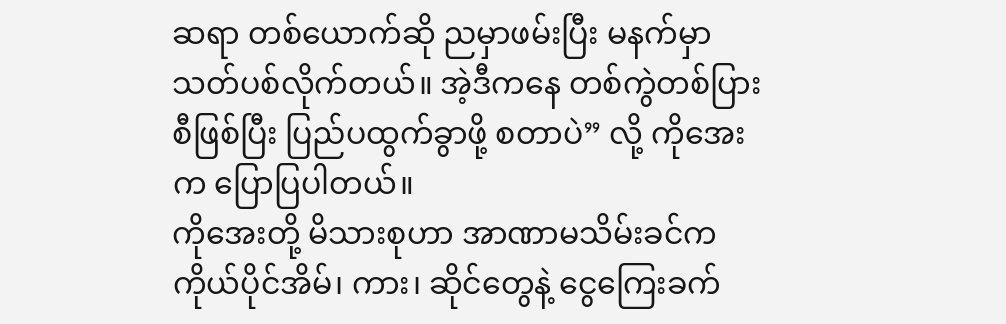ဆရာ တစ်ယောက်ဆို ညမှာဖမ်းပြီး မနက်မှာ သတ်ပစ်လိုက်တယ်။ အဲ့ဒီကနေ တစ်ကွဲတစ်ပြားစီဖြစ်ပြီး ပြည်ပထွက်ခွာဖို့ စတာပဲ” လို့ ကိုအေးက ပြောပြပါတယ်။
ကိုအေးတို့ မိသားစုဟာ အာဏာမသိမ်းခင်က ကိုယ်ပိုင်အိမ်၊ ကား၊ ဆိုင်တွေနဲ့ ငွေကြေးခက်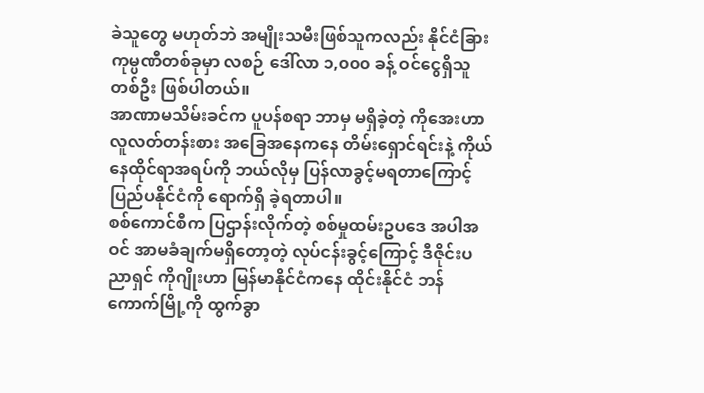ခဲသူတွေ မဟုတ်ဘဲ အမျိုးသမီးဖြစ်သူကလည်း နိုင်ငံခြားကုမ္ပဏီတစ်ခုမှာ လစဉ် ဒေါ်လာ ၁,၀၀၀ ခန့် ဝင်ငွေရှိသူတစ်ဦး ဖြစ်ပါတယ်။
အာဏာမသိမ်းခင်က ပူပန်စရာ ဘာမှ မရှိခဲ့တဲ့ ကိုအေးဟာ လူလတ်တန်းစား အခြေအနေကနေ တိမ်းရှောင်ရင်းနဲ့ ကိုယ်နေထိုင်ရာအရပ်ကို ဘယ်လိုမှ ပြန်လာခွင့်မရတာကြောင့် ပြည်ပနိုင်ငံကို ရောက်ရှိ ခဲ့ရတာပါ။
စစ်ကောင်စီက ပြဌာန်းလိုက်တဲ့ စစ်မှုထမ်းဥပဒေ အပါအဝင် အာမခံချက်မရှိတော့တဲ့ လုပ်ငန်းခွင့်ကြောင့် ဒီဇိုင်းပညာရှင် ကိုဂျိုးဟာ မြန်မာနိုင်ငံကနေ ထိုင်းနိုင်ငံ ဘန်ကောက်မြို့ကို ထွက်ခွာ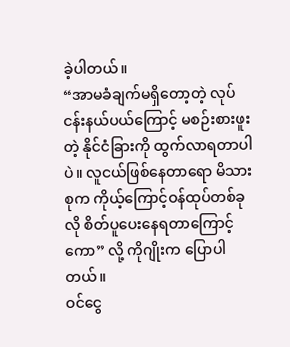ခဲ့ပါတယ်။
“အာမခံချက်မရှိတော့တဲ့ လုပ်ငန်းနယ်ပယ်ကြောင့် မစဉ်းစားဖူးတဲ့ နိုင်ငံခြားကို ထွက်လာရတာပါပဲ။ လူငယ်ဖြစ်နေတာရော မိသားစုက ကိုယ့်ကြောင့်ဝန်ထုပ်တစ်ခုလို စိတ်ပူပေးနေရတာကြောင့်ကော” လို့ ကိုဂျိုးက ပြောပါတယ်။
ဝင်ငွေ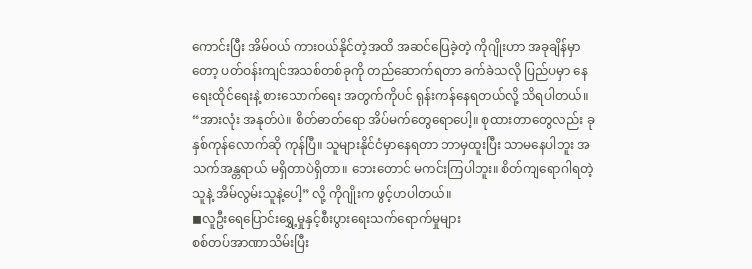ကောင်းပြီး အိမ်ဝယ် ကားဝယ်နိုင်တဲ့အထိ အဆင်ပြေခဲ့တဲ့ ကိုဂျိုးဟာ အခုချိန်မှာတော့ ပတ်ဝန်းကျင်အသစ်တစ်ခုကို တည်ဆောက်ရတာ ခက်ခဲသလို ပြည်ပမှာ နေရေးထိုင်ရေးနဲ့ စားသောက်ရေး အတွက်ကိုပင် ရုန်းကန်နေရတယ်လို့ သိရပါတယ်။
“အားလုံး အနုတ်ပဲ။ စိတ်ဓာတ်ရော အိပ်မက်တွေရောပေါ့။ စုထားတာတွေလည်း ခုနှစ်ကုန်လောက်ဆို ကုန်ပြီ။ သူများနိုင်ငံမှာနေရတာ ဘာမှထူးပြီး သာမနေပါဘူး အသက်အန္တရာယ် မရှိတာပဲရှိတာ။ ဘေးတောင် မကင်းကြပါဘူး။ စိတ်ကျရောဂါရတဲ့သူနဲ့ အိမ်လွမ်းသူနဲ့ပေါ့” လို့ ကိုဂျိုးက ဖွင့်ဟပါတယ်။
◼လူဦးရေပြောင်းရွှေ့မှုနှင့်စီးပွားရေးသက်ရောက်မှုများ
စစ်တပ်အာဏာသိမ်းပြီး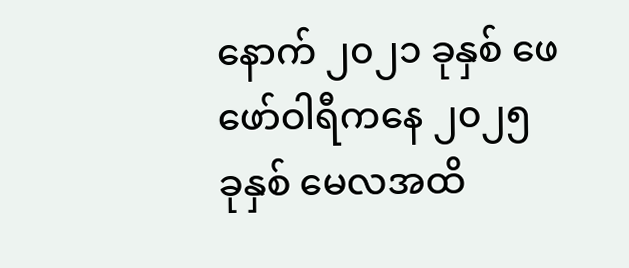နောက် ၂၀၂၁ ခုနှစ် ဖေဖော်ဝါရီကနေ ၂၀၂၅ ခုနှစ် မေလအထိ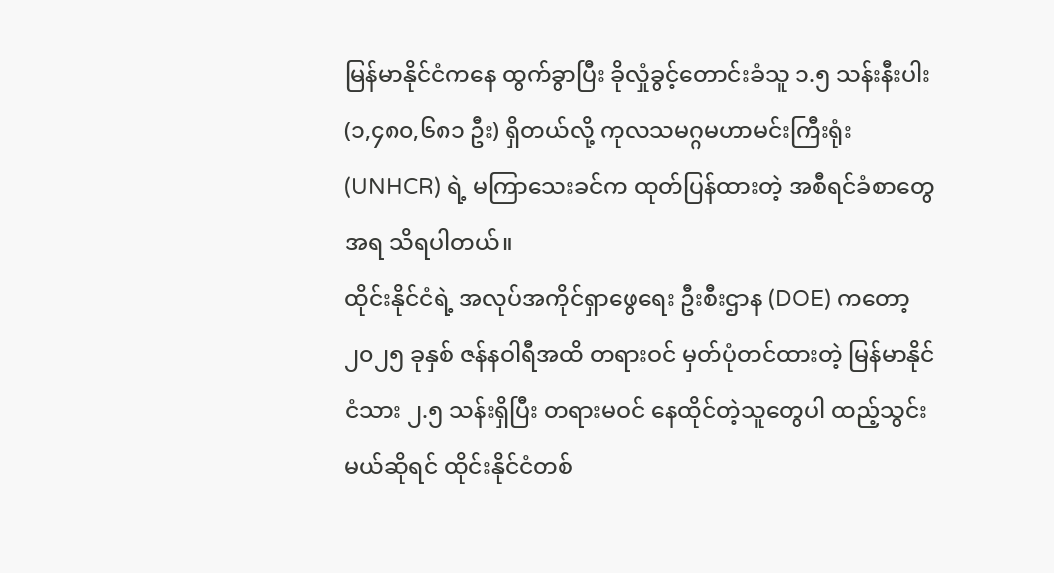မြန်မာနိုင်ငံကနေ ထွက်ခွာပြီး ခိုလှုံခွင့်တောင်းခံသူ ၁.၅ သန်းနီးပါး (၁,၄၈၀,၆၈၁ ဦး) ရှိတယ်လို့ ကုလသမဂ္ဂမဟာမင်းကြီးရုံး (UNHCR) ရဲ့ မကြာသေးခင်က ထုတ်ပြန်ထားတဲ့ အစီရင်ခံစာတွေအရ သိရပါတယ်။
ထိုင်းနိုင်ငံရဲ့ အလုပ်အကိုင်ရှာဖွေရေး ဦးစီးဌာန (DOE) ကတော့ ၂၀၂၅ ခုနှစ် ဇန်နဝါရီအထိ တရားဝင် မှတ်ပုံတင်ထားတဲ့ မြန်မာနိုင်ငံသား ၂.၅ သန်းရှိပြီး တရားမဝင် နေထိုင်တဲ့သူတွေပါ ထည့်သွင်းမယ်ဆိုရင် ထိုင်းနိုင်ငံတစ်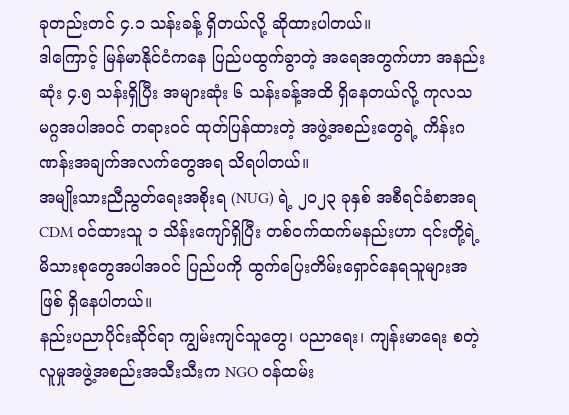ခုတည်းတင် ၄.၁ သန်းခန့် ရှိတယ်လို့ ဆိုထားပါတယ်။
ဒါကြောင့် မြန်မာနိုင်ငံကနေ ပြည်ပထွက်ခွာတဲ့ အရေအတွက်ဟာ အနည်းဆုံး ၄.၅ သန်းရှိပြီး အများဆုံး ၆ သန်းခန့်အထိ ရှိနေတယ်လို့ ကုလသမဂ္ဂအပါအဝင် တရားဝင် ထုတ်ပြန်ထားတဲ့ အဖွဲ့အစည်းတွေရဲ့ ကိန်းဂဏန်းအချက်အလက်တွေအရ သိရပါတယ်။
အမျိုးသားညီညွတ်ရေးအစိုးရ (NUG) ရဲ့ ၂၀၂၃ ခုနှစ် အစီရင်ခံစာအရ CDM ဝင်ထားသူ ၁ သိန်းကျော်ရှိပြီး တစ်ဝက်ထက်မနည်းဟာ ၎င်းတို့ရဲ့ မိသားစုတွေအပါအဝင် ပြည်ပကို ထွက်ပြေးတိမ်းရှောင်နေရသူများအဖြစ် ရှိနေပါတယ်။
နည်းပညာပိုင်းဆိုင်ရာ ကျွမ်းကျင်သူတွေ၊ ပညာရေး၊ ကျန်းမာရေး စတဲ့ လူမှုအဖွဲ့အစည်းအသီးသီးက NGO ဝန်ထမ်း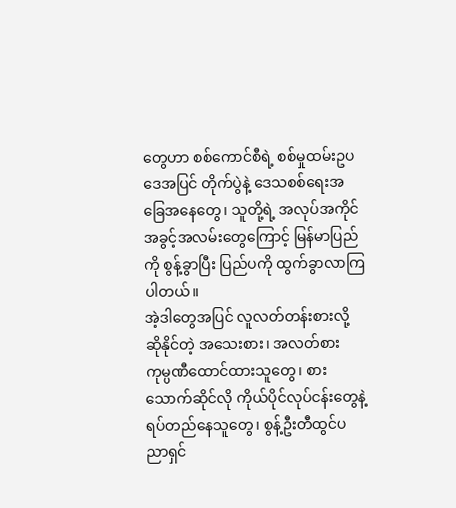တွေဟာ စစ်ကောင်စီရဲ့ စစ်မှုထမ်းဥပဒေအပြင် တိုက်ပွဲနဲ့ ဒေသစစ်ရေးအခြေအနေတွေ၊ သူတို့ရဲ့ အလုပ်အကိုင်အခွင့်အလမ်းတွေကြောင့် မြန်မာပြည်ကို စွန့်ခွာပြီး ပြည်ပကို ထွက်ခွာလာကြပါတယ်။
အဲ့ဒါတွေအပြင် လူလတ်တန်းစားလို့ ဆိုနိုင်တဲ့ အသေးစား၊ အလတ်စား ကုမ္ပဏီထောင်ထားသူတွေ၊ စားသောက်ဆိုင်လို ကိုယ်ပိုင်လုပ်ငန်းတွေနဲ့ ရပ်တည်နေသူတွေ၊ စွန့်ဦးတီထွင်ပညာရှင်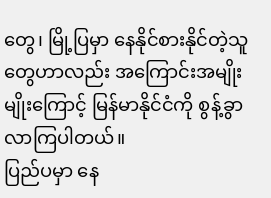တွေ၊ မြို့ပြမှာ နေနိုင်စားနိုင်တဲ့သူတွေဟာလည်း အကြောင်းအမျိုးမျိုးကြောင့် မြန်မာနိုင်ငံကို စွန့်ခွာလာကြပါတယ်။
ပြည်ပမှာ နေ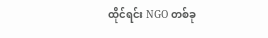ထိုင်ရင်း NGO တစ်ခု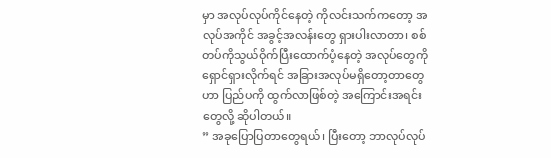မှာ အလုပ်လုပ်ကိုင်နေတဲ့ ကိုလင်းသက်ကတော့ အလုပ်အကိုင် အခွင့်အလန်းတွေ ရှားပါးလာတာ၊ စစ်တပ်ကိုသွယ်ဝိုက်ပြီးထောက်ပံ့နေတဲ့ အလုပ်တွေကို ရှောင်ရှားလိုက်ရင် အခြားအလုပ်မရှိတော့တာတွေဟာ ပြည်ပကို ထွက်လာဖြစ်တဲ့ အကြောင်းအရင်းတွေလို့ ဆိုပါတယ်။
” အခုပြောပြတာတွေရယ်၊ ပြီးတော့ ဘာလုပ်လုပ်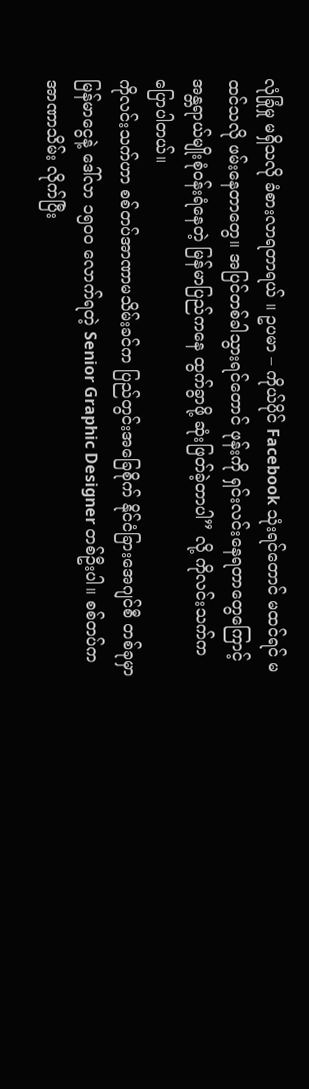လုံခြုံမှု မရှိသလို ခံစားလာရတာရယ် ။ ဥပမာ – ကိုယ်ပိုင် Facebook သုံးရင်တောင် မထင်ရင် မထင်သလို ဖမ်းနေတာတွေ။ အပြင်တစ်ခါသွားရင်တောင် ဖုန်းကို ရှင်းလင်းနေရတာတွေကြောင့် အန္တရာယ်မျိုးစုံဝန်းရံနေတဲ့ မြန်မာပြည်ကနေ ထွက်ခွာဖို့ ဆုံးဖြတ်ခဲ့တာပါ” လို့ ကိုလင်းသက်က ပြောပါတယ်။
ကိုလင်းသက်ဟာ စစ်တပ်အာဏာမသိမ်းခင်က ပြည်တွင်းအခြေစိုက် နိုင်ငံခြားအေဂျင်စီ တစ်ခုမှာ မြန်မာငွေနဲ့ ဒေါ်လာ ၁၅၀၀ လောက်ရတဲ့ Senior Graphic Designer တစ်ဦးပါ။ စစ်တပ်က အာဏာသိမ်း လိုက်ပြီး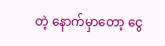တဲ့ နောက်မှာတော့ ငွေ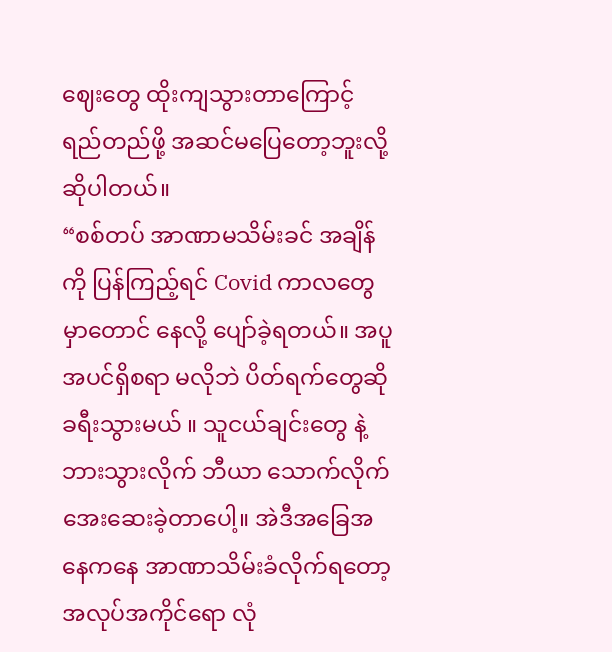ဈေးတွေ ထိုးကျသွားတာကြောင့် ရည်တည်ဖို့ အဆင်မပြေတော့ဘူးလို့ ဆိုပါတယ်။
“စစ်တပ် အာဏာမသိမ်းခင် အချိန်ကို ပြန်ကြည့်ရင် Covid ကာလတွေမှာတောင် နေလို့ ပျော်ခဲ့ရတယ်။ အပူအပင်ရှိစရာ မလိုဘဲ ပိတ်ရက်တွေဆို ခရီးသွားမယ် ။ သူငယ်ချင်းတွေ နဲ့ ဘားသွားလိုက် ဘီယာ သောက်လိုက် အေးဆေးခဲ့တာပေါ့။ အဲဒီအခြေအနေကနေ အာဏာသိမ်းခံလိုက်ရတော့ အလုပ်အကိုင်ရော လုံ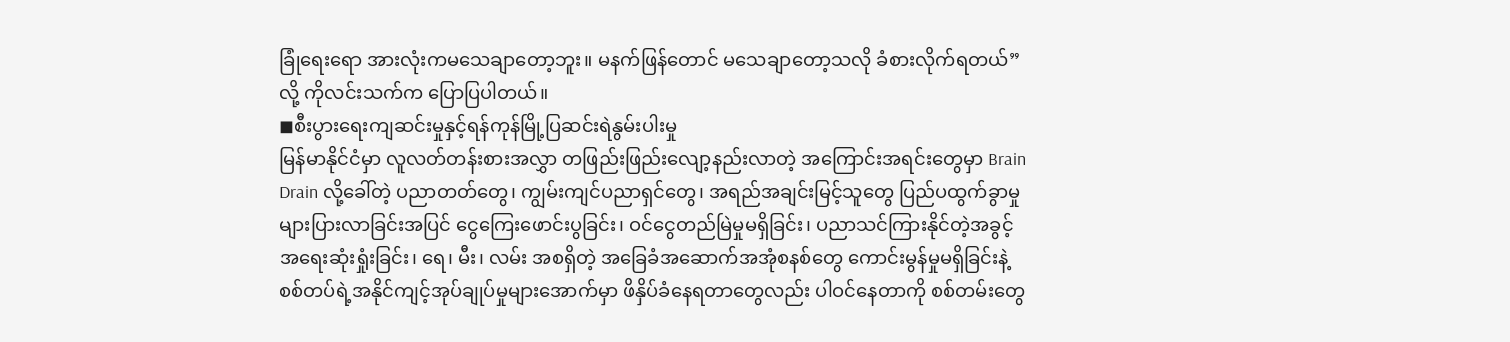ခြုံရေးရော အားလုံးကမသေချာတော့ဘူး။ မနက်ဖြန်တောင် မသေချာတော့သလို ခံစားလိုက်ရတယ်” လို့ ကိုလင်းသက်က ပြောပြပါတယ်။
◼စီးပွားရေးကျဆင်းမှုနှင့်ရန်ကုန်မြို့ပြဆင်းရဲနွမ်းပါးမှု
မြန်မာနိုင်ငံမှာ လူလတ်တန်းစားအလွှာ တဖြည်းဖြည်းလျော့နည်းလာတဲ့ အကြောင်းအရင်းတွေမှာ Brain Drain လို့ခေါ်တဲ့ ပညာတတ်တွေ၊ ကျွမ်းကျင်ပညာရှင်တွေ၊ အရည်အချင်းမြင့်သူတွေ ပြည်ပထွက်ခွာမှု များပြားလာခြင်းအပြင် ငွေကြေးဖောင်းပွခြင်း၊ ဝင်ငွေတည်မြဲမှုမရှိခြင်း၊ ပညာသင်ကြားနိုင်တဲ့အခွင့်အရေးဆုံးရှုံးခြင်း၊ ရေ၊ မီး၊ လမ်း အစရှိတဲ့ အခြေခံအဆောက်အအုံစနစ်တွေ ကောင်းမွန်မှုမရှိခြင်းနဲ့ စစ်တပ်ရဲ့အနိုင်ကျင့်အုပ်ချုပ်မှုများအောက်မှာ ဖိနှိပ်ခံနေရတာတွေလည်း ပါဝင်နေတာကို စစ်တမ်းတွေ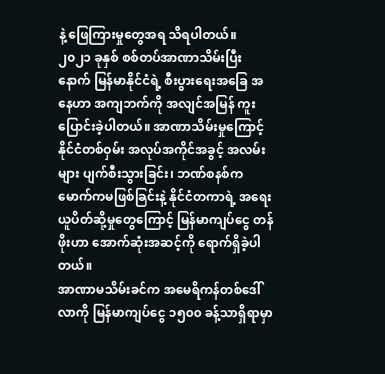နဲ့ ဖြေကြားမှုတွေအရ သိရပါတယ်။
၂၀၂၁ ခုနှစ် စစ်တပ်အာဏာသိမ်းပြီးနောက် မြန်မာနိုင်ငံရဲ့ စီးပွားရေးအခြေ အနေဟာ အကျဘက်ကို အလျင်အမြန် ကူးပြောင်းခဲ့ပါတယ်။ အာဏာသိမ်းမှုကြောင့် နိုင်ငံတစ်ဝှမ်း အလုပ်အကိုင်အခွင့် အလမ်းများ ပျက်စီးသွားခြင်း၊ ဘဏ်စနစ်ကမောက်ကမဖြစ်ခြင်းနဲ့ နိုင်ငံတကာရဲ့ အရေးယူပိတ်ဆို့မှုတွေကြောင့် မြန်မာကျပ်ငွေ တန်ဖိုးဟာ အောက်ဆုံးအဆင့်ကို ရောက်ရှိခဲ့ပါတယ်။
အာဏာမသိမ်းခင်က အမေရိကန်တစ်ဒေါ်လာကို မြန်မာကျပ်ငွေ ၁၅၀၀ ခန့်သာရှိရာမှာ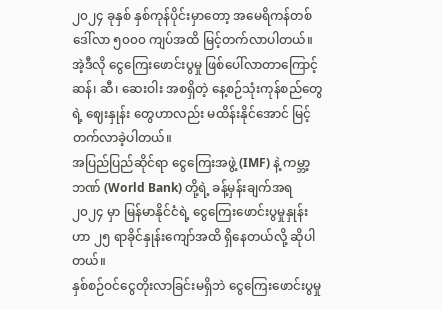၂၀၂၄ ခုနှစ် နှစ်ကုန်ပိုင်းမှာတော့ အမေရိကန်တစ်ဒေါ်လာ ၅၀၀၀ ကျပ်အထိ မြင့်တက်လာပါတယ်။
အဲ့ဒီလို ငွေကြေးဖောင်းပွမှု ဖြစ်ပေါ်လာတာကြောင့် ဆန်၊ ဆီ၊ ဆေးဝါး အစရှိတဲ့ နေ့စဉ်သုံးကုန်စည်တွေရဲ့ ဈေးနှုန်း တွေဟာလည်း မထိန်းနိုင်အောင် မြင့်တက်လာခဲ့ပါတယ်။
အပြည်ပြည်ဆိုင်ရာ ငွေကြေးအဖွဲ့ (IMF) နဲ့ ကမ္ဘာ့ဘဏ် (World Bank) တို့ရဲ့ ခန့်မှန်းချက်အရ ၂၀၂၄ မှာ မြန်မာနိုင်ငံရဲ့ ငွေကြေးဖောင်းပွမှုနှုန်းဟာ ၂၅ ရာခိုင်နှုန်းကျော်အထိ ရှိနေတယ်လို့ ဆိုပါတယ်။
နှစ်စဉ်ဝင်ငွေတိုးလာခြင်းမရှိဘဲ ငွေကြေးဖောင်းပွမှု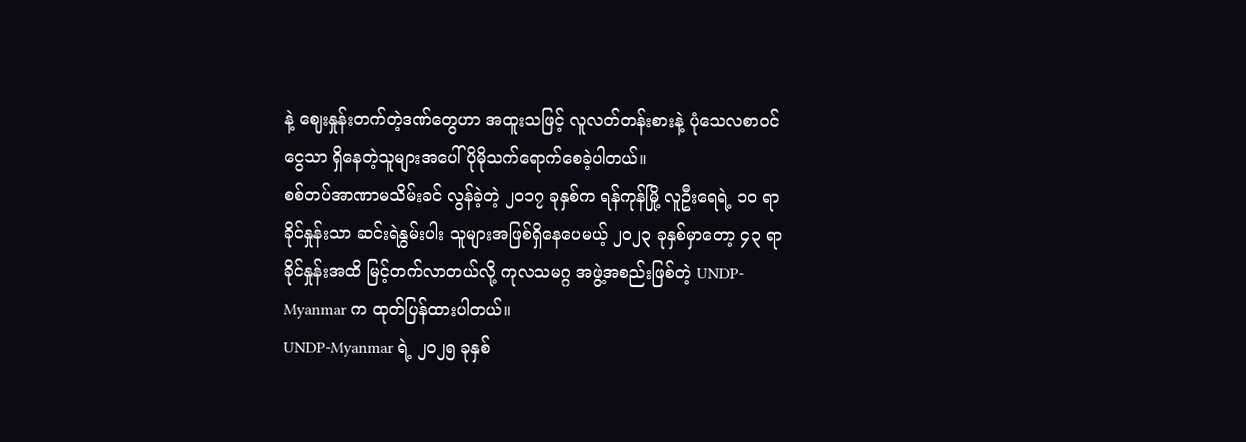နဲ့ ဈေးနှုန်းတက်တဲ့ဒဏ်တွေဟာ အထူးသဖြင့် လူလတ်တန်းစားနဲ့ ပုံသေလစာဝင်ငွေသာ ရှိနေတဲ့သူများအပေါ် ပိုမိုသက်ရောက်စေခဲ့ပါတယ်။
စစ်တပ်အာဏာမသိမ်းခင် လွန်ခဲ့တဲ့ ၂၀၁၇ ခုနှစ်က ရန်ကုန်မြို့ လူဦးရေရဲ့ ၁၀ ရာခိုင်နှုန်းသာ ဆင်းရဲနွမ်းပါး သူများအဖြစ်ရှိနေပေမယ့် ၂၀၂၃ ခုနှစ်မှာတော့ ၄၃ ရာခိုင်နှုန်းအထိ မြင့်တက်လာတယ်လို့ ကုလသမဂ္ဂ အဖွဲ့အစည်းဖြစ်တဲ့ UNDP-Myanmar က ထုတ်ပြန်ထားပါတယ်။
UNDP-Myanmar ရဲ့ ၂၀၂၅ ခုနှစ်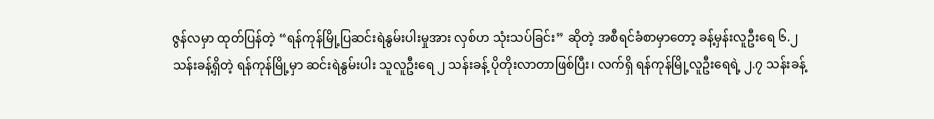ဇွန်လမှာ ထုတ်ပြန်တဲ့ “ရန်ကုန်မြို့ပြဆင်းရဲနွမ်းပါးမှုအား လှစ်ဟ သုံးသပ်ခြင်း” ဆိုတဲ့ အစီရင်ခံစာမှာတော့ ခန့်မှန်းလူဦးရေ ၆.၂ သန်းခန့်ရှိတဲ့ ရန်ကုန်မြို့မှာ ဆင်းရဲနွမ်းပါး သူလူဦးရေ ၂ သန်းခန့် ပိုတိုးလာတာဖြစ်ပြီး၊ လက်ရှိ ရန်ကုန်မြို့လူဦးရေရဲ့ ၂.၇ သန်းခန့်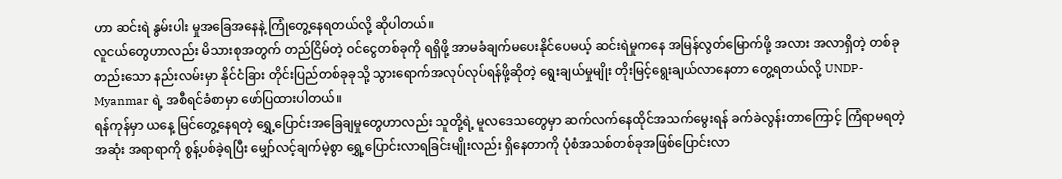ဟာ ဆင်းရဲ နွမ်းပါး မှုအခြေအနေနဲ့ ကြုံတွေ့နေရတယ်လို့ ဆိုပါတယ်။
လူငယ်တွေဟာလည်း မိသားစုအတွက် တည်ငြိမ်တဲ့ ဝင်ငွေတစ်ခုကို ရရှိဖို့ အာမခံချက်မပေးနိုင်ပေမယ့် ဆင်းရဲမှုကနေ အမြန်လွတ်မြောက်ဖို့ အလား အလာရှိတဲ့ တစ်ခုတည်းသော နည်းလမ်းမှာ နိုင်ငံခြား တိုင်းပြည်တစ်ခုခုသို့ သွားရောက်အလုပ်လုပ်ရန်ဖို့ဆိုတဲ့ ရွေးချယ်မှုမျိုး တိုးမြင့်ရွေးချယ်လာနေတာ တွေ့ရတယ်လို့ UNDP-Myanmar ရဲ့ အစီရင်ခံစာမှာ ဖော်ပြထားပါတယ်။
ရန်ကုန်မှာ ယနေ့ မြင်တွေ့နေရတဲ့ ရွှေ့ပြောင်းအခြေချမှုတွေဟာလည်း သူတို့ရဲ့ မူလဒေသတွေမှာ ဆက်လက်နေထိုင်အသက်မွေးရန် ခက်ခဲလွန်းတာကြောင့် ကြံရာမရတဲ့အဆုံး အရာရာကို စွန့်ပစ်ခဲ့ရပြီး မျှော်လင့်ချက်မဲ့စွာ ရွှေ့ပြောင်းလာရခြင်းမျိုးလည်း ရှိနေတာကို ပုံစံအသစ်တစ်ခုအဖြစ်ပြောင်းလာ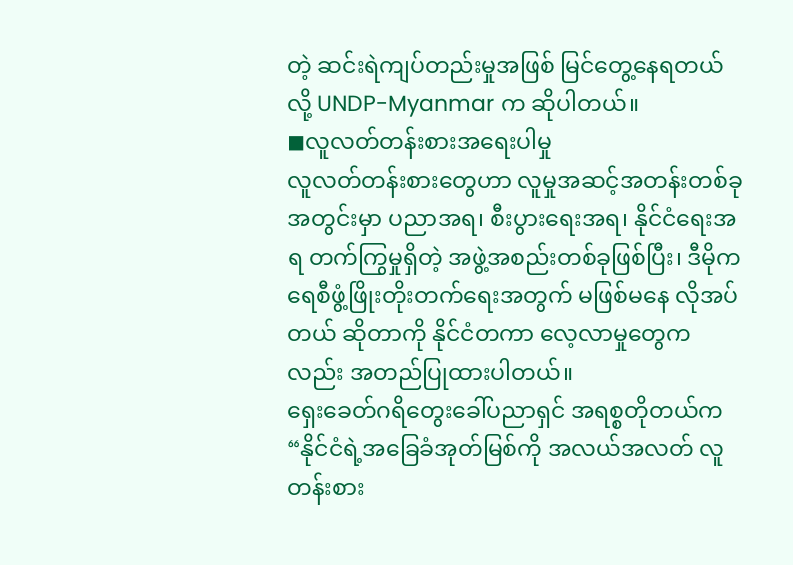တဲ့ ဆင်းရဲကျပ်တည်းမှုအဖြစ် မြင်တွေ့နေရတယ်လို့ UNDP-Myanmar က ဆိုပါတယ်။
◼လူလတ်တန်းစားအရေးပါမှု
လူလတ်တန်းစားတွေဟာ လူမှုအဆင့်အတန်းတစ်ခုအတွင်းမှာ ပညာအရ၊ စီးပွားရေးအရ၊ နိုင်ငံရေးအရ တက်ကြွမှုရှိတဲ့ အဖွဲ့အစည်းတစ်ခုဖြစ်ပြီး၊ ဒီမိုကရေစီဖွံ့ဖြိုးတိုးတက်ရေးအတွက် မဖြစ်မနေ လိုအပ်တယ် ဆိုတာကို နိုင်ငံတကာ လေ့လာမှုတွေကလည်း အတည်ပြုထားပါတယ်။
ရှေးခေတ်ဂရိတွေးခေါ်ပညာရှင် အရစ္စတိုတယ်က “နိုင်ငံရဲ့အခြေခံအုတ်မြစ်ကို အလယ်အလတ် လူတန်းစား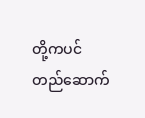တို့ကပင် တည်ဆောက်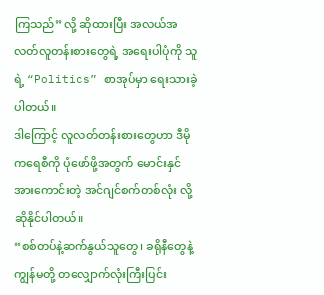ကြသည်” လို့ ဆိုထားပြီး အလယ်အလတ်လူတန်းစားတွေရဲ့ အရေးပါပုံကို သူရဲ့ “Politics” စာအုပ်မှာ ရေးသားခဲ့ပါတယ်။
ဒါကြောင့် လူလတ်တန်းစားတွေဟာ ဒီမိုကရေစီကို ပုံဖော်ဖို့အတွက် မောင်းနှင်အားကောင်းတဲ့ အင်ဂျင်စက်တစ်လုံး လို့ဆိုနိုင်ပါတယ်။
“စစ်တပ်နဲ့ဆက်နွယ်သူတွေ၊ ခရိုနီတွေနဲ့ ကျွန်မတို့ တလျှောက်လုံးကြီးပြင်း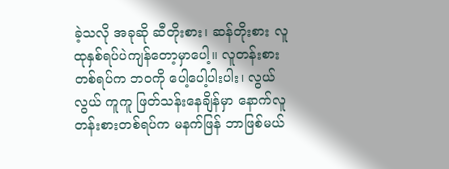ခဲ့သလို အခုဆို ဆီတိုးစား၊ ဆန်တိုးစား လူထုနှစ်ရပ်ပဲကျန်တော့မှာပေါ့။ လူတန်းစားတစ်ရပ်က ဘဝကို ပေါ့ပေါ့ပါးပါး၊ လွယ်လွယ် ကူကူ ဖြတ်သန်းနေချိန်မှာ နောက်လူတန်းစားတစ်ရပ်က မနက်ဖြန် ဘာဖြစ်မယ်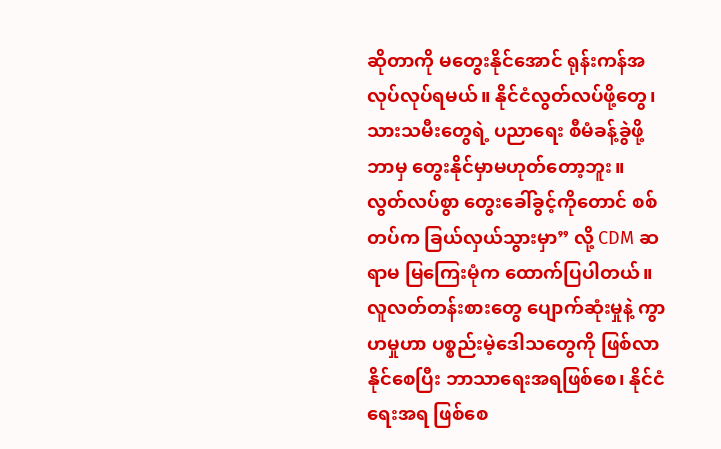ဆိုတာကို မတွေးနိုင်အောင် ရုန်းကန်အလုပ်လုပ်ရမယ်။ နိုင်ငံလွတ်လပ်ဖို့တွေ၊ သားသမီးတွေရဲ့ ပညာရေး စီမံခန့်ခွဲဖို့ ဘာမှ တွေးနိုင်မှာမဟုတ်တော့ဘူး။ လွတ်လပ်စွာ တွေးခေါ်ခွင့်ကိုတောင် စစ်တပ်က ခြယ်လှယ်သွားမှာ” လို့ CDM ဆရာမ မြကြေးမုံက ထောက်ပြပါတယ်။
လူလတ်တန်းစားတွေ ပျောက်ဆုံးမှုနဲ့ ကွာဟမှုဟာ ပစ္စည်းမဲ့ဒေါသတွေကို ဖြစ်လာနိုင်စေပြီး ဘာသာရေးအရဖြစ်စေ၊ နိုင်ငံရေးအရ ဖြစ်စေ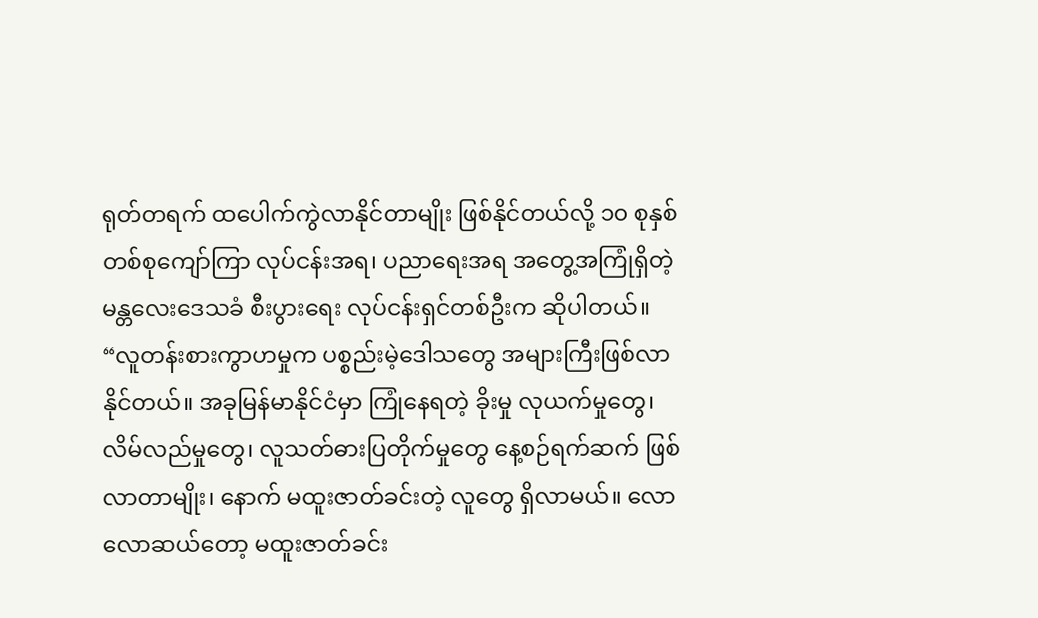ရုတ်တရက် ထပေါက်ကွဲလာနိုင်တာမျိုး ဖြစ်နိုင်တယ်လို့ ၁၀ စုနှစ်တစ်စုကျော်ကြာ လုပ်ငန်းအရ၊ ပညာရေးအရ အတွေ့အကြုံရှိတဲ့ မန္တလေးဒေသခံ စီးပွားရေး လုပ်ငန်းရှင်တစ်ဦးက ဆိုပါတယ်။
“လူတန်းစားကွာဟမှုက ပစ္စည်းမဲ့ဒေါသတွေ အများကြီးဖြစ်လာနိုင်တယ်။ အခုမြန်မာနိုင်ငံမှာ ကြုံနေရတဲ့ ခိုးမှု လုယက်မှုတွေ၊ လိမ်လည်မှုတွေ၊ လူသတ်ဓားပြတိုက်မှုတွေ နေ့စဉ်ရက်ဆက် ဖြစ်လာတာမျိုး၊ နောက် မထူးဇာတ်ခင်းတဲ့ လူတွေ ရှိလာမယ်။ လောလောဆယ်တော့ မထူးဇာတ်ခင်း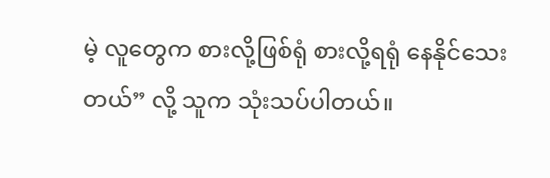မဲ့ လူတွေက စားလို့ဖြစ်ရုံ စားလို့ရရုံ နေနိုင်သေးတယ်” လို့ သူက သုံးသပ်ပါတယ်။